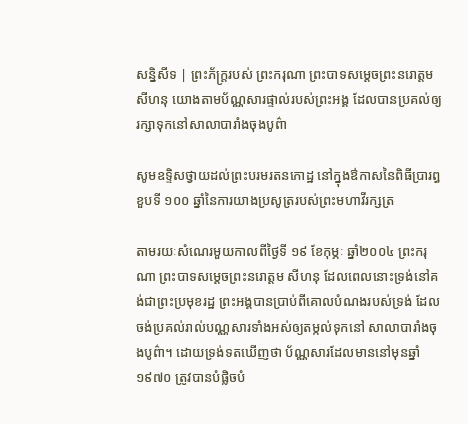សន្និសីទ | ព្រះភ័ក្រ្ដរបស់ ព្រះករុណា ព្រះបាទសម្ដេចព្រះនរោត្ដម សីហនុ យោងតាមប័ណ្ណសារផ្ទាល់របស់ព្រះអង្គ ដែលបានប្រគល់ឲ្យរក្សាទុកនៅសាលាបារាំងចុងបូព៌ា

សូមឧទ្ទិសថ្វាយដល់ព្រះបរមរតនកោដ្ឋ នៅក្នុងឳកាសនៃពិធីប្រារព្ធខួបទី ១០០ ឆ្នាំនៃការយាងប្រសូត្ររបស់ព្រះមហាវីរក្សត្រ

តាមរយៈសំណេរមួយកាលពីថ្ងៃទី ១៩ ខែកុម្ភៈ ឆ្នាំ២០០៤ ព្រះករុណា ព្រះបាទសម្ដេចព្រះនរោត្តម សីហនុ ដែលពេលនោះទ្រង់នៅគង់ជាព្រះប្រមុខរដ្ឋ ព្រះអង្គបានប្រាប់ពីគោលបំណងរបស់ទ្រង់ ដែលចង់ប្រគល់រាល់បណ្ណសារទាំងអស់ឲ្យតម្កល់ទុកនៅ សាលាបារាំងចុងបូព៌ា។ ដោយទ្រង់ទតឃើញថា ប័ណ្ណសារដែលមាននៅមុនឆ្នាំ ១៩៧០ ត្រូវបានបំផ្លិចបំ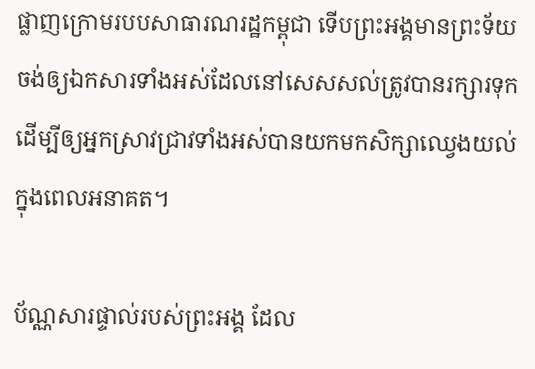ផ្លាញក្រោមរបបសាធារណរដ្ឋកម្ពុជា ទើបព្រះអង្គមានព្រះទ័យចង់ឲ្យឯកសារទាំងអស់ដែលនៅសេសសល់ត្រូវបានរក្សារទុក ដើម្បីឲ្យអ្នកស្រាវជ្រាវទាំងអស់បានយកមកសិក្សាឈ្វេងយល់ក្នុងពេលអនាគត។

ប័ណ្ណសារផ្ទាល់របស់ព្រះអង្គ ដែល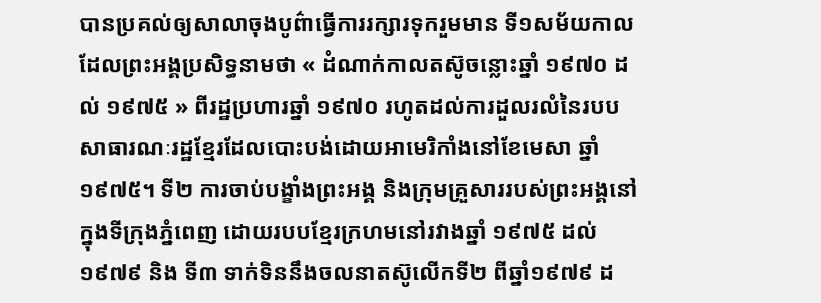បានប្រគល់ឲ្យសាលាចុងបូព៌ាធ្វើការរក្សារទុករួមមាន ទី១សម័យកាលដែលព្រះអង្គប្រសិទ្ធនាមថា « ដំណាក់កាលតស៊ូចន្លោះឆ្នាំ ១៩៧០ ដល់ ១៩៧៥ » ពីរដ្ឋប្រហារឆ្នាំ ១៩៧០ រហូតដល់ការដួលរលំនៃរបបសាធារណៈរដ្ឋខ្មែរដែលបោះបង់ដោយអាមេរិកាំងនៅខែមេសា ឆ្នាំ១៩៧៥។ ទី២ ការចាប់បង្ខាំងព្រះអង្គ និងក្រុមគ្រួសាររបស់ព្រះអង្គនៅក្នុងទីក្រុងភ្នំពេញ ដោយរបបខ្មែរក្រហមនៅរវាងឆ្នាំ ១៩៧៥ ដល់ ១៩៧៩ និង ទី៣ ទាក់ទិននឹងចលនាតស៊ូលើកទី២ ពីឆ្នាំ១៩៧៩ ដ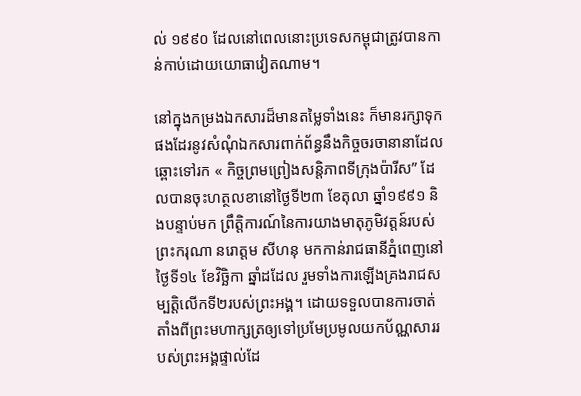ល់ ១៩៩០ ដែលនៅពេលនោះប្រទេសកម្ពុជាត្រូវបានកាន់កាប់ដោយយោធាវៀតណាម។

នៅក្នុងកម្រងឯកសារដ៏មានតម្លៃទាំងនេះ ក៏មានរក្សាទុកផងដែរនូវសំណុំឯកសារពាក់ព័ន្ធនឹងកិច្ចចរចានានាដែលឆ្ពោះទៅរក « កិច្ចព្រមព្រៀងសន្តិភាពទីក្រុងប៉ារីស” ដែលបានចុះហត្ថលខានៅថ្ងៃទី២៣ ខែតុលា ឆ្នាំ១៩៩១ និងបន្ទាប់មក ព្រឹត្តិការណ៍នៃការយាងមាតុភូមិវត្តន៍របស់ព្រះករុណា នរោត្ដម សីហនុ មកកាន់រាជធានីភ្នំពេញនៅថ្ងៃទី១៤ ខែវិច្ឆិកា ឆ្នាំដដែល រួមទាំងការឡើងគ្រងរាជសម្បត្តិលើកទី២របស់ព្រះអង្គ។ ដោយទទួលបានការចាត់តាំងពីព្រះមហាក្សត្រឲ្យទៅប្រមែប្រមូលយកប័ណ្ណសាររបស់ព្រះអង្គផ្ទាល់ដែ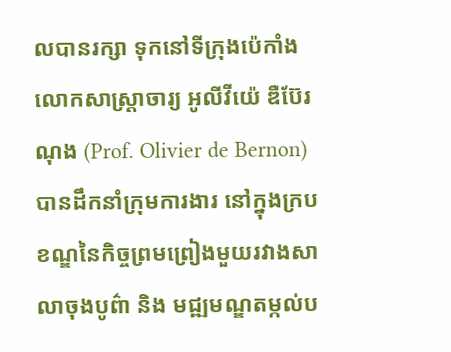លបានរក្សា ទុកនៅទីក្រុងប៉េកាំង លោកសាស្រ្ដាចារ្យ អូលីវីយ៉េ ឌឺប៊ែរណុង (Prof. Olivier de Bernon) បានដឹកនាំក្រុមការងារ នៅក្នុងក្របខណ្ឌនៃកិច្ចព្រមព្រៀងមួយរវាងសាលាចុងបូព៌ា និង មជ្ឍមណ្ឌតម្កល់ប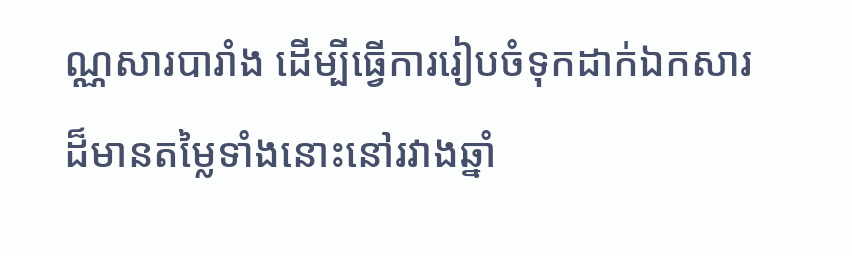ណ្ណសារបារាំង ដើម្បីធ្វើការរៀបចំទុកដាក់ឯកសារដ៏មានតម្លៃទាំងនោះនៅរវាងឆ្នាំ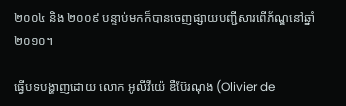២០០៤ និង ២០០៩ បន្ទាប់មកក៏បានចេញផ្សាយបញ្ជីសារពើភ័ណ្ឌនៅឆ្នាំ២០១០។

ធ្វើបទបង្ហាញដោយ លោក អូលីវីយ៉េ ឌឺប៊ែរណុង (Olivier de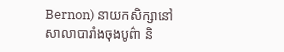Bernon) នាយកសិក្សានៅសាលាបារាំងចុងបូព៌ា និ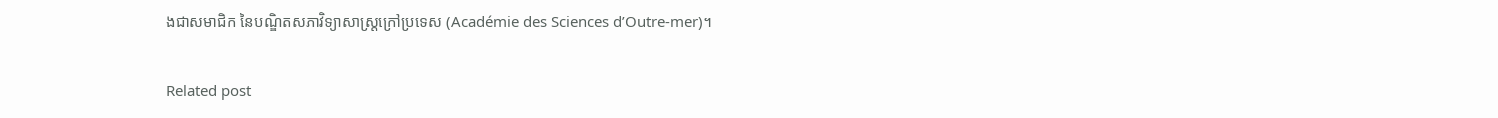ងជាសមាជិក នៃបណ្ឌិតសភាវិទ្យាសាស្រ្ដក្រៅប្រទេស (Académie des Sciences d’Outre-mer)។

Related post